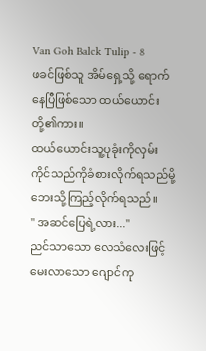Van Goh Balck Tulip - 8
ဖခင်ဖြစ်သူ အိမ်ရှေ့သို့ ရောက်နေပြီဖြစ်သော ထယ်ယောင်းတို့၏ကား။
ထယ်ယောင်းသူ့ပုခုံးကိုလှမ်းကိုင်သည်ကိုခံစားလိုက်ရသည်မို့ ဘေးသို့ကြည့်လိုက်ရသည်။
" အဆင်ပြေရဲ့လား..."
ညင်သာသော လေသံလေးဖြင့် မေးလာသော ဂျောင်ကု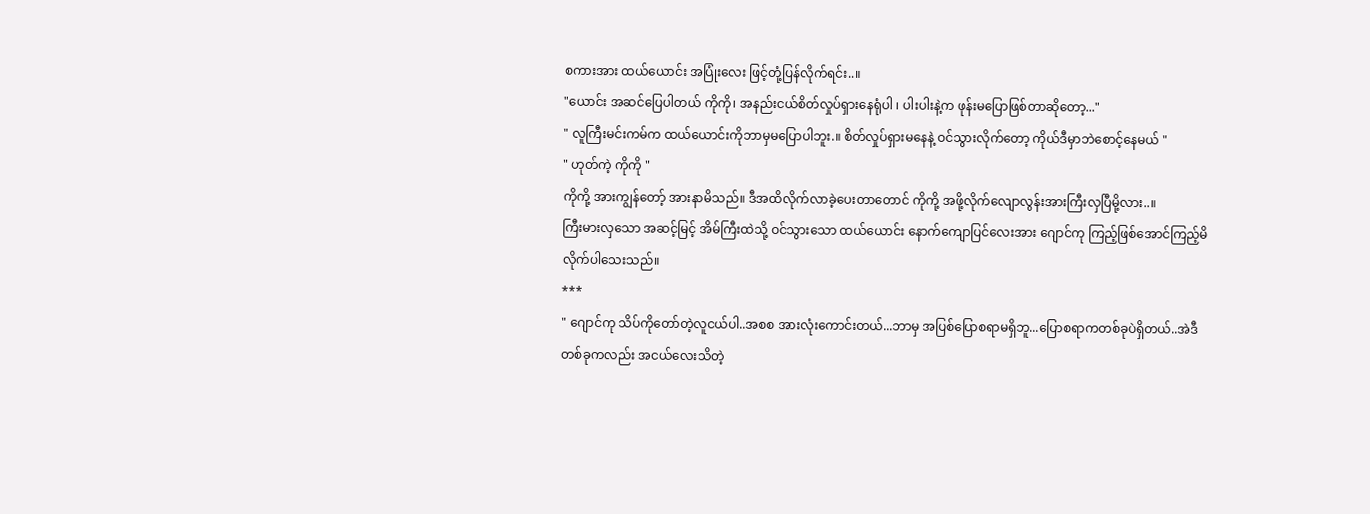စကားအား ထယ်ယောင်း အပြုံးလေး ဖြင့်တုံ့ပြန်လိုက်ရင်း..။
"ယောင်း အဆင်ပြေပါတယ် ကိုကို၊ အနည်းငယ်စိတ်လှုပ်ရှားနေရုံပါ ၊ ပါးပါးနဲ့က ဖုန်းမပြောဖြစ်တာဆိုတော့..."
" လူကြီးမင်းကမ်က ထယ်ယောင်းကိုဘာမှမပြောပါဘူး.။ စိတ်လှုပ်ရှားမနေနဲ့ ဝင်သွားလိုက်တော့ ကိုယ်ဒီမှာဘဲစောင့်နေမယ် "
" ဟုတ်ကဲ့ ကိုကို "
ကိုကို့ အားကျွန်တော့် အားနာမိသည်။ ဒီအထိလိုက်လာခဲ့ပေးတာတောင် ကိုကို့ အဖို့လိုက်လျောလွန်းအားကြီးလှပြီမို့လား..။
ကြီးမားလှသော အဆင့်မြင့် အိမ်ကြီးထဲသို့ ဝင်သွားသော ထယ်ယောင်း နောက်ကျောပြင်လေးအား ဂျောင်ကု ကြည့်ဖြစ်အောင်ကြည့်မိလိုက်ပါသေးသည်။
***
" ဂျောင်ကု သိပ်ကိုတော်တဲ့လူငယ်ပါ..အစစ အားလုံးကောင်းတယ်...ဘာမှ အပြစ်ပြောစရာမရှိဘူ...ပြောစရာကတစ်ခုပဲရှိတယ်..အဲဒီတစ်ခုကလည်း အငယ်လေးသိတဲ့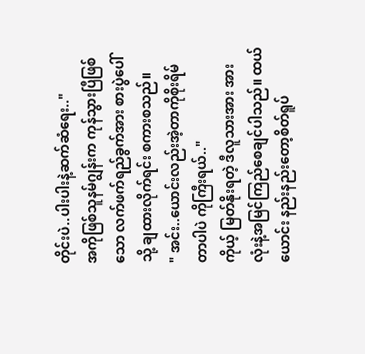တိုင်းပဲ..ပါးပါးနဲ့ဆက်ဆံရေး.."
အကိုဖြစ်သူနမ်ဂျွန်းက ကုန်သွားပြီဖြစ်သော လက်ဖက်ရည်ခွက်အား စားပွဲပေါ်သို့ ချထားလိုက်ရင်း စကားစသည်။
" အင်း..ယောင်းလည်းအဲ့တာကိုစိုးရိမ်တာပါပဲ ကိုကြီးရယ်.."
ကိုယ့် မြတ်နိုးရတဲ့ ဒီလူသားအား အားလုံးနဲ့အမြင်ကြည်စေချင်ပါသည်။ ထယ်ယောင်း နည်းနည်းတော့စိတ်ရူပ်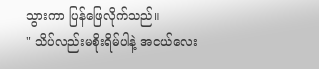သွားကာ ပြန်ဖြေလိုက်သည်။
" သိပ်လည်းမစိုးရိမ်ပါနဲ့ အငယ်လေး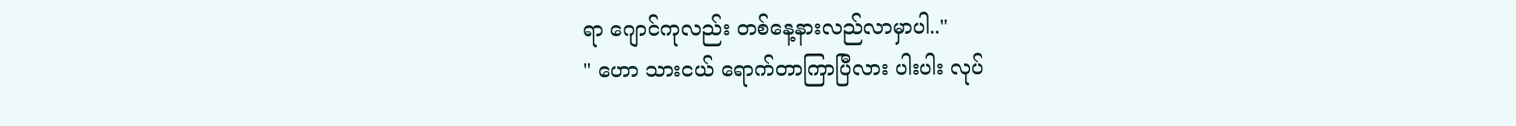ရာ ဂျောင်ကုလည်း တစ်နေ့နားလည်လာမှာပါ.."
" ဟော သားငယ် ရောက်တာကြာပြီလား ပါးပါး လုပ်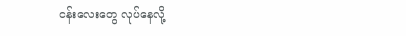ငန်းလေးတွေ လုပ်နေလို့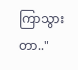ကြာသွားတာ.."